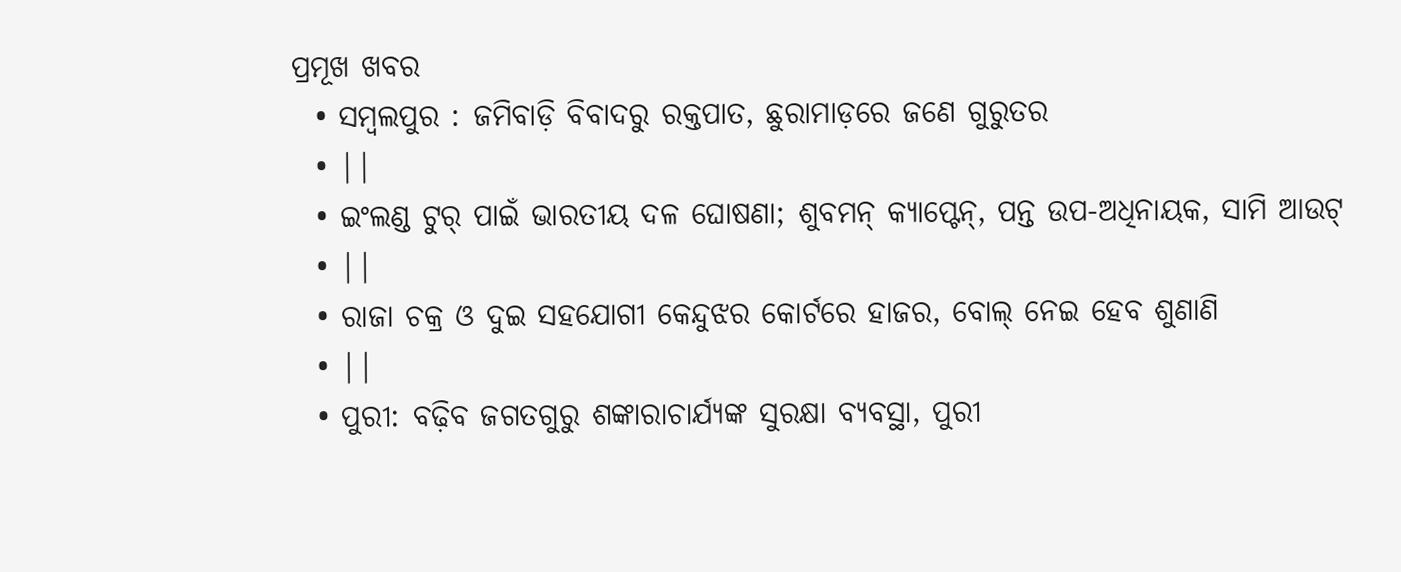ପ୍ରମୂଖ ଖବର
  • ସମ୍ୱଲପୁର : ଜମିବାଡ଼ି ବିବାଦରୁ ରକ୍ତପାତ, ଛୁରାମାଡ଼ରେ ଜଣେ ଗୁରୁତର
  • ||
  • ଇଂଲଣ୍ଡ ଟୁର୍‌ ପାଇଁ ଭାରତୀୟ ଦଳ ଘୋଷଣା; ଶୁବମନ୍ କ୍ୟାପ୍ଟେନ୍‌, ପନ୍ତ ଉପ-ଅଧିନାୟକ, ସାମି ଆଉଟ୍
  • ||
  • ରାଜା ଚକ୍ର ଓ ଦୁଇ ସହଯୋଗୀ କେନ୍ଦୁଝର କୋର୍ଟରେ ହାଜର, ବୋଲ୍ ନେଇ ହେବ ଶୁଣାଣି
  • ||
  • ପୁରୀ: ବଢ଼ିବ ଜଗତଗୁରୁ ଶଙ୍କାରାଚାର୍ଯ୍ୟଙ୍କ ସୁରକ୍ଷା ବ୍ୟବସ୍ଥା, ପୁରୀ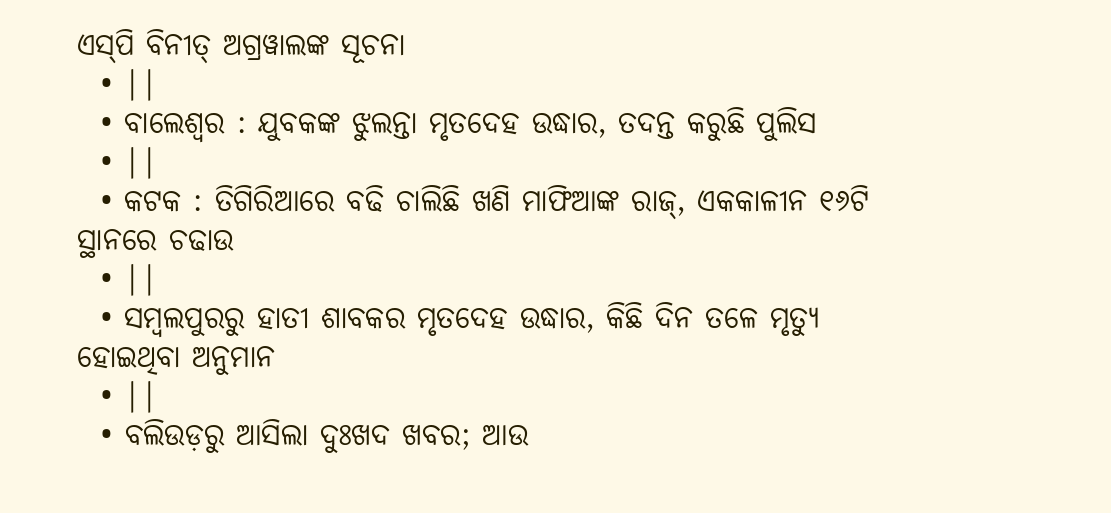ଏସ୍‌ପି ବିନୀତ୍ ଅଗ୍ରୱାଲଙ୍କ ସୂଚନା
  • ||
  • ବାଲେଶ୍ୱର : ଯୁବକଙ୍କ ଝୁଲନ୍ତା ମୃତଦେହ ଉଦ୍ଧାର, ତଦନ୍ତ କରୁଛି ପୁଲିସ
  • ||
  • କଟକ : ତିଗିରିଆରେ ବଢି ଚାଲିଛି ଖଣି ମାଫିଆଙ୍କ ରାଜ୍‌, ଏକକାଳୀନ ୧୬ଟି ସ୍ଥାନରେ ଚଢାଉ
  • ||
  • ସମ୍ବଲପୁରରୁ ହାତୀ ଶାବକର ମୃତଦେହ ଉଦ୍ଧାର, କିଛି ଦିନ ତଳେ ମୃତ୍ୟୁ ହୋଇଥିବା ଅନୁମାନ
  • ||
  • ବଲିଉଡ଼ରୁ ଆସିଲା ଦୁଃଖଦ ଖବର; ଆଉ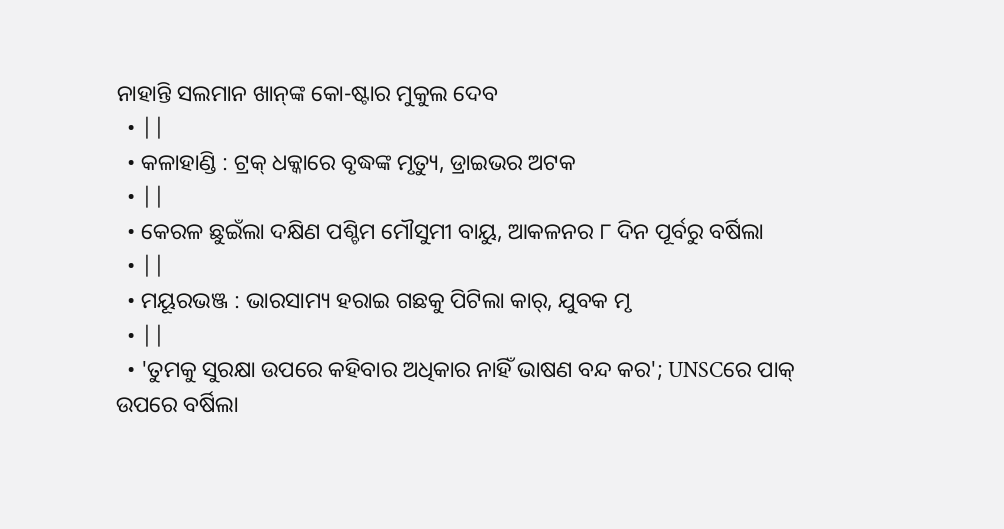ନାହାନ୍ତି ସଲମାନ ଖାନ୍‌ଙ୍କ କୋ-ଷ୍ଟାର ମୁକୁଲ ଦେବ
  • ||
  • କଳାହାଣ୍ଡି : ଟ୍ରକ୍‌ ଧକ୍କାରେ ବୃଦ୍ଧଙ୍କ ମୃତ୍ୟୁ, ଡ୍ରାଇଭର ଅଟକ
  • ||
  • କେରଳ ଛୁଇଁଲା ଦକ୍ଷିଣ ପଶ୍ଚିମ ମୌସୁମୀ ବାୟୁ, ଆକଳନର ୮ ଦିନ ପୂର୍ବରୁ ବର୍ଷିଲା
  • ||
  • ମୟୂରଭଞ୍ଜ : ଭାରସାମ୍ୟ ହରାଇ ଗଛକୁ ପିଟିଲା କାର୍‌, ଯୁବକ ମୃ
  • ||
  • 'ତୁମକୁ ସୁରକ୍ଷା ଉପରେ କହିବାର ଅଧିକାର ନାହିଁ ଭାଷଣ ବନ୍ଦ କର'; UNSCରେ ପାକ୍‌ ଉପରେ ବର୍ଷିଲା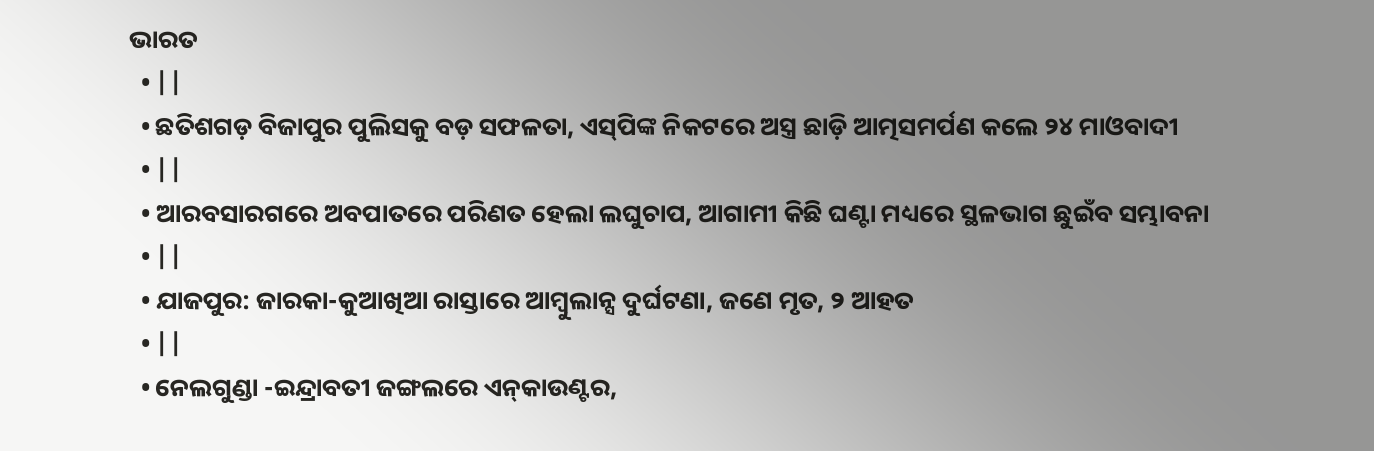ଭାରତ
  • ||
  • ଛତିଶଗଡ଼ ବିଜାପୁର ପୁଲିସକୁ ବଡ଼ ସଫଳତା, ଏସ୍‌ପିଙ୍କ ନିକଟରେ ଅସ୍ତ୍ର ଛାଡ଼ି ଆତ୍ମସମର୍ପଣ କଲେ ୨୪ ମାଓବାଦୀ
  • ||
  • ଆରବସାରଗରେ ଅବପାତରେ ପରିଣତ ହେଲା ଲଘୁଚାପ, ଆଗାମୀ କିଛି ଘଣ୍ଟା ମଧ୍ୟରେ ସ୍ଥଳଭାଗ ଛୁଇଁବ ସମ୍ଭାବନା
  • ||
  • ଯାଜପୁର: ଜାରକା-କୁଆଖିଆ ରାସ୍ତାରେ ଆମ୍ବୁଲାନ୍ସ ଦୁର୍ଘଟଣା, ଜଣେ ମୃତ, ୨ ଆହତ
  • ||
  • ନେଲଗୁଣ୍ଡା -ଇନ୍ଦ୍ରାବତୀ ଜଙ୍ଗଲରେ ଏନ୍‌କାଉଣ୍ଟର,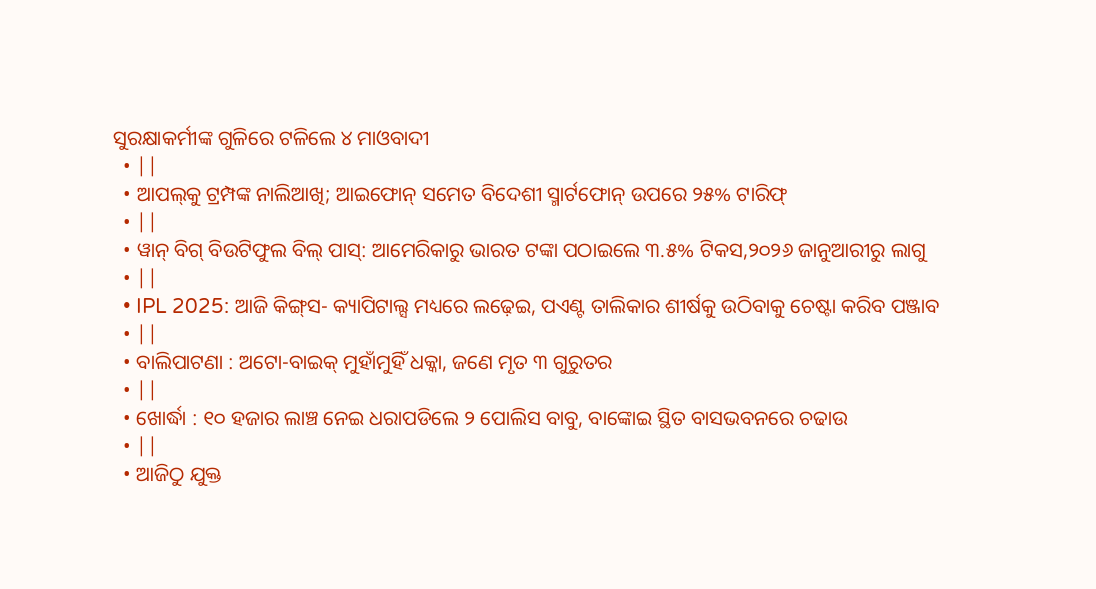ସୁରକ୍ଷାକର୍ମୀଙ୍କ ଗୁଳିରେ ଟଳିଲେ ୪ ମାଓବାଦୀ
  • ||
  • ଆପଲ୍‌କୁ ଟ୍ରମ୍ପଙ୍କ ନାଲିଆଖି; ଆଇଫୋନ୍ ସମେତ ବିଦେଶୀ ସ୍ମାର୍ଟଫୋନ୍ ଉପରେ ୨୫% ଟାରିଫ୍‌
  • ||
  • ୱାନ୍‌ ବିଗ୍‌ ବିଉଟିଫୁଲ ବିଲ୍‌ ପାସ୍‌: ଆମେରିକାରୁ ଭାରତ ଟଙ୍କା ପଠାଇଲେ ୩.୫% ଟିକସ,୨୦୨୬ ଜାନୁଆରୀରୁ ଲାଗୁ
  • ||
  • IPL 2025: ଆଜି କିଙ୍ଗ୍‌ସ- କ୍ୟାପିଟାଲ୍ସ ମଧ୍ୟରେ ଲଢ଼େଇ, ପଏଣ୍ଟ ତାଲିକାର ଶୀର୍ଷକୁ ଉଠିବାକୁ ଚେଷ୍ଟା କରିବ ପଞ୍ଜାବ
  • ||
  • ବାଲିପାଟଣା : ଅଟୋ-ବାଇକ୍ ମୁହାଁମୁହିଁ ଧକ୍କା, ଜଣେ ମୃତ ୩ ଗୁରୁତର
  • ||
  • ଖୋର୍ଦ୍ଧା : ୧୦ ହଜାର ଲାଞ୍ଚ ନେଇ ଧରାପଡିଲେ ୨ ପୋଲିସ ବାବୁ, ବାଙ୍କୋଇ ସ୍ଥିତ ବାସଭବନରେ ଚଢାଉ
  • ||
  • ଆଜିଠୁ ଯୁକ୍ତ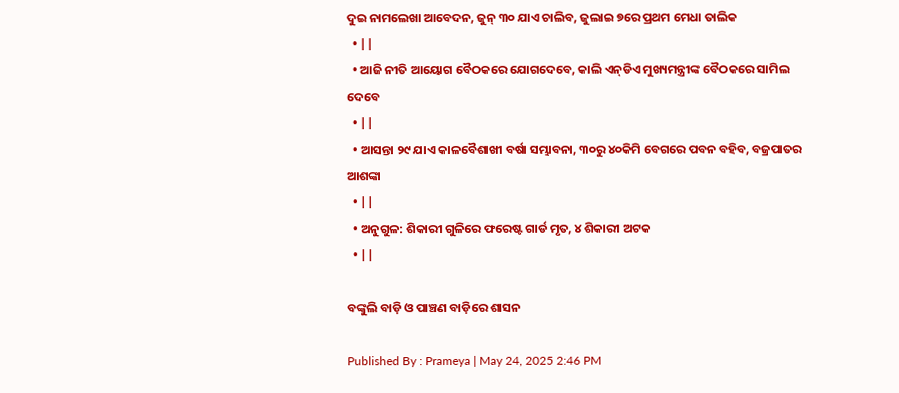ଦୁଇ ନାମଲେଖା ଆବେଦନ, ଜୁନ୍‌ ୩୦ ଯାଏ ଚାଲିବ, ଜୁଲାଇ ୭ରେ ପ୍ରଥମ ମେଧା ତାଲିକ
  • ||
  • ଆଜି ନୀତି ଆୟୋଗ ବୈଠକରେ ଯୋଗଦେବେ, କାଲି ଏନ୍‌ଡିଏ ମୁଖ୍ୟମନ୍ତ୍ରୀଙ୍କ ବୈଠକରେ ସାମିଲ ଦେବେ
  • ||
  • ଆସନ୍ତା ୨୯ ଯାଏ କାଳବୈଶାଖୀ ବର୍ଷା ସମ୍ଭାବନା, ୩୦ରୁ ୪୦କିମି ବେଗରେ ପବନ ବହିବ, ବଜ୍ରପାତର ଆଶଙ୍କା
  • ||
  • ଅନୁଗୁଳ: ଶିକାରୀ ଗୁଳିରେ ଫରେଷ୍ଟ ଗାର୍ଡ ମୃତ, ୪ ଶିକାରୀ ଅଟକ
  • ||

ବଙ୍କୁଲି ବାଡ଼ି ଓ ପାଞ୍ଚଣ ବାଡ଼ିରେ ଶାସନ

Published By : Prameya | May 24, 2025 2:46 PM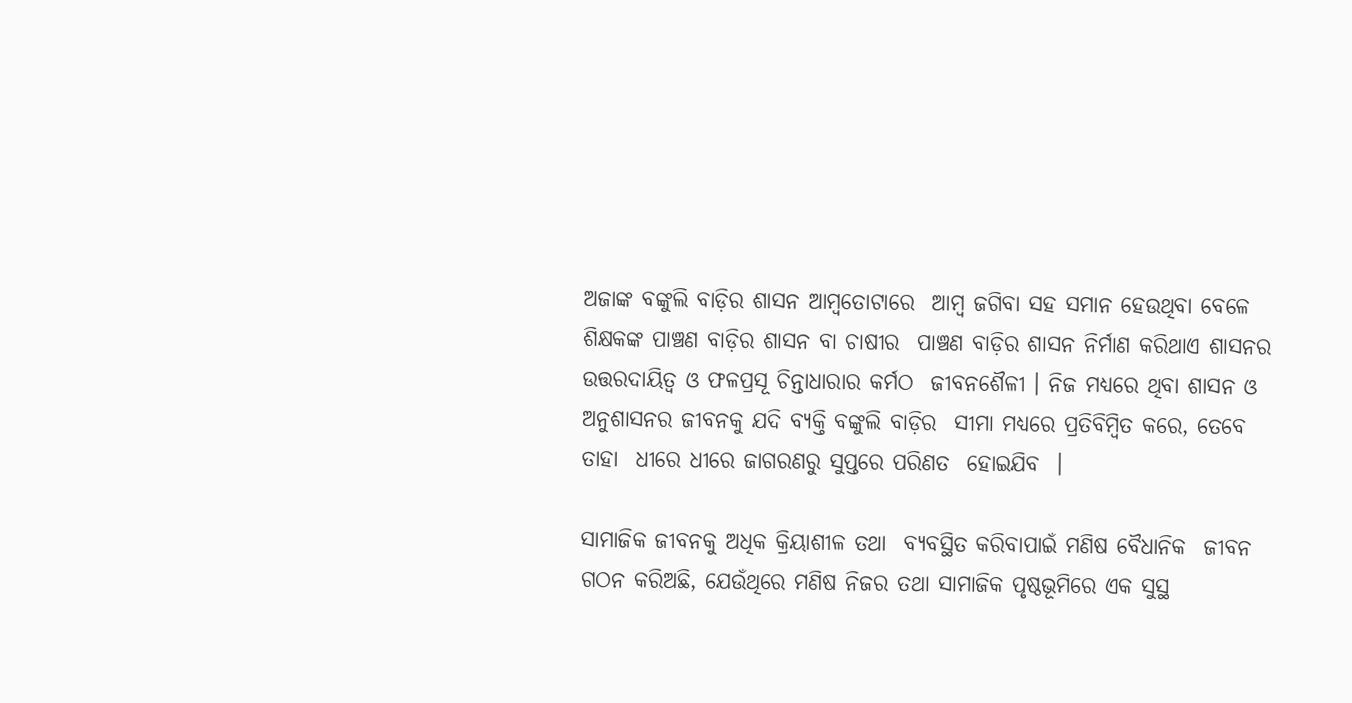ଅଜାଙ୍କ ବଙ୍କୁଲି ବାଡ଼ିର ଶାସନ ଆମ୍ବତୋଟାରେ  ଆମ୍ବ ଜଗିବା ସହ ସମାନ ହେଉଥିବା ବେଳେ  ଶିକ୍ଷକଙ୍କ ପାଞ୍ଚଣ ବାଡ଼ିର ଶାସନ ବା ଚାଷୀର  ପାଞ୍ଚଣ ବାଡ଼ିର ଶାସନ ନିର୍ମାଣ କରିଥାଏ ଶାସନର  ଉତ୍ତରଦାୟିତ୍ୱ ଓ ଫଳପ୍ରସୂ ଚିନ୍ତାଧାରାର କର୍ମଠ  ଜୀବନଶୈଳୀ । ନିଜ ମଧ୍ୟରେ ଥିବା ଶାସନ ଓ  ଅନୁଶାସନର ଜୀବନକୁ ଯଦି ବ୍ୟକ୍ତି ବଙ୍କୁଲି ବାଡ଼ିର  ସୀମା ମଧ୍ୟରେ ପ୍ରତିବିମ୍ବିତ କରେ, ତେବେ ତାହା  ଧୀରେ ଧୀରେ ଜାଗରଣରୁ ସୁପ୍ତରେ ପରିଣତ  ହୋଇଯିବ  ।

ସାମାଜିକ ଜୀବନକୁ ଅଧିକ କ୍ରିୟାଶୀଳ ତଥା  ବ୍ୟବସ୍ଥିତ କରିବାପାଇଁ ମଣିଷ ବୈଧାନିକ  ଜୀବନ ଗଠନ କରିଅଛି, ଯେଉଁଥିରେ ମଣିଷ ନିଜର ତଥା ସାମାଜିକ ପୃଷ୍ଠଭୂମିରେ ଏକ ସୁସ୍ଥ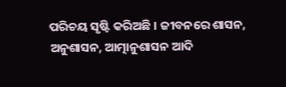ପରିଚୟ ସୃଷ୍ଟି କରିଅଛି । ଜୀବନରେ ଶାସନ,  ଅନୁଶାସନ, ଆତ୍ମାନୁଶାସନ ଆଦି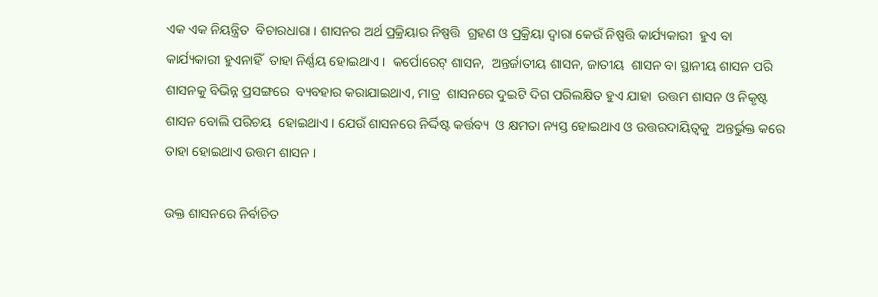ଏକ ଏକ ନିୟନ୍ତ୍ରିତ  ବିଚାରଧାରା । ଶାସନର ଅର୍ଥ ପ୍ରକ୍ରିୟାର ନିଷ୍ପତ୍ତି  ଗ୍ରହଣ ଓ ପ୍ରକ୍ରିୟା ଦ୍ୱାରା କେଉଁ ନିଷ୍ପତ୍ତି କାର୍ଯ୍ୟକାରୀ  ହୁଏ ବା କାର୍ଯ୍ୟକାରୀ ହୁଏନାହିଁ  ତାହା ନିର୍ଣ୍ଣୟ ହୋଇଥାଏ ।  କର୍ପୋରେଟ୍‌ ଶାସନ,  ଅନ୍ତର୍ଜାତୀୟ ଶାସନ, ଜାତୀୟ  ଶାସନ ବା ସ୍ଥାନୀୟ ଶାସନ ପରି  ଶାସନକୁ ବିଭିନ୍ନ ପ୍ରସଙ୍ଗରେ  ବ୍ୟବହାର କରାଯାଇଥାଏ, ମାତ୍ର  ଶାସନରେ ଦୁଇଟି ଦିଗ ପରିଲକ୍ଷିତ ହୁଏ ଯାହା  ଉତ୍ତମ ଶାସନ ଓ ନିକୃଷ୍ଟ ଶାସନ ବୋଲି ପରିଚୟ  ହୋଇଥାଏ । ଯେଉଁ ଶାସନରେ ନିର୍ଦ୍ଦିଷ୍ଟ କର୍ତ୍ତବ୍ୟ  ଓ କ୍ଷମତା ନ୍ୟସ୍ତ ହୋଇଥାଏ ଓ ଉତ୍ତରଦାୟିତ୍ୱକୁ  ଅନ୍ତର୍ଭୁକ୍ତ କରେ ତାହା ହୋଇଥାଏ ଉତ୍ତମ ଶାସନ ।

ଉକ୍ତ ଶାସନରେ ନିର୍ବାଚିତ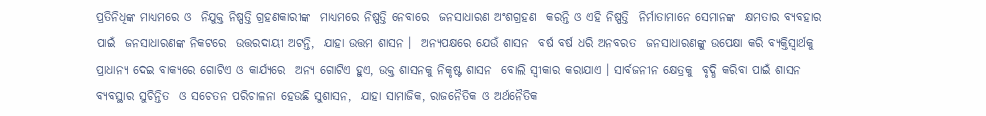ପ୍ରତିନିଧିଙ୍କ ମାଧ୍ୟମରେ ଓ  ନିଯୁକ୍ତ ନିଷ୍ପତ୍ତି ଗ୍ରହଣକାରୀଙ୍କ  ମାଧ୍ୟମରେ ନିଷ୍ପତ୍ତି ନେବାରେ  ଜନସାଧାରଣ ଅଂଶଗ୍ରହଣ  କରନ୍ତି ଓ ଏହି ନିଷ୍ପତ୍ତି  ନିର୍ମାତାମାନେ ସେମାନଙ୍କ  କ୍ଷମତାର ବ୍ୟବହାର ପାଇଁ  ଜନସାଧାରଣଙ୍କ ନିକଟରେ  ଉତ୍ତରଦାୟୀ ଅଟନ୍ତି,  ଯାହା ଉତ୍ତମ ଶାସନ ।  ଅନ୍ୟପକ୍ଷରେ ଯେଉଁ ଶାସନ  ବର୍ଷ ବର୍ଷ ଧରି ଅନବରତ  ଜନସାଧାରଣଙ୍କୁ ଉପେକ୍ଷା କରି ବ୍ୟକ୍ତିସ୍ୱାର୍ଥକୁ  ପ୍ରାଧାନ୍ୟ ଦେଇ ବାକ୍ୟରେ ଗୋଟିଏ ଓ କାର୍ଯ୍ୟରେ  ଅନ୍ୟ ଗୋଟିଏ ହୁଏ, ଉକ୍ତ ଶାସନକୁ ନିକୃଷ୍ଟ ଶାସନ  ବୋଲି ସ୍ୱୀକାର କରାଯାଏ । ସାର୍ବଜନୀନ କ୍ଷେତ୍ରକୁ  ବୃଦ୍ଧି କରିବା ପାଇଁ ଶାସନ ବ୍ୟବସ୍ଥାର ସୁଚିନ୍ତିତ  ଓ ସଚେତନ ପରିଚାଳନା ହେଉଛି ସୁଶାସନ,  ଯାହା ସାମାଜିକ, ରାଜନୈତିକ ଓ ଅର୍ଥନୈତିକ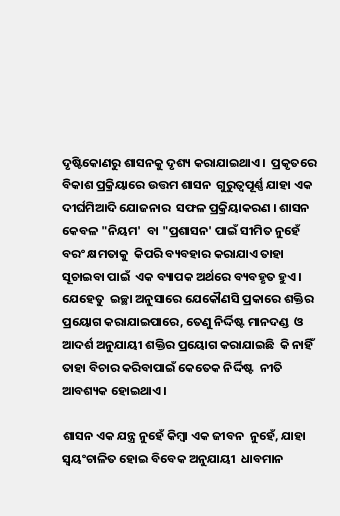ଦୃଷ୍ଟିକୋଣରୁ ଶାସନକୁ ଦୃଶ୍ୟ କରାଯାଇଥାଏ ।  ପ୍ରକୃତରେ ବିକାଶ ପ୍ରକ୍ରିୟାରେ ଉତ୍ତମ ଶାସନ  ଗୁରୁତ୍ୱପୂର୍ଣ୍ଣ ଯାହା ଏକ ଦୀର୍ଘମିଆଦି ଯୋଜନାର  ସଫଳ ପ୍ରକ୍ରିୟାକରଣ । ଶାସନ କେବଳ "ନିୟମ'  ବା "ପ୍ରଶାସନ' ପାଇଁ ସୀମିତ ନୁହେଁ ବରଂ କ୍ଷମତାକୁ  କିପରି ବ୍ୟବହାର କରାଯାଏ ତାହା ସୂଚାଇବା ପାଇଁ  ଏକ ବ୍ୟାପକ ଅର୍ଥରେ ବ୍ୟବହୃତ ହୁଏ । ଯେହେତୁ  ଇଚ୍ଛା ଅନୁସାରେ ଯେକୌଣସି ପ୍ରକାରେ ଶକ୍ତିର  ପ୍ରୟୋଗ କରାଯାଇପାରେ, ତେଣୁ ନିର୍ଦ୍ଦିଷ୍ଟ ମାନଦଣ୍ଡ  ଓ ଆଦର୍ଶ ଅନୁଯାୟୀ ଶକ୍ତିର ପ୍ରୟୋଗ କରାଯାଇଛି  କି ନାହିଁ ତାହା ବିଚାର କରିବାପାଇଁ କେତେକ ନିର୍ଦ୍ଦିଷ୍ଟ  ନୀତି ଆବଶ୍ୟକ ହୋଇଥାଏ ।

ଶାସନ ଏକ ଯନ୍ତ୍ର ନୁହେଁ କିମ୍ବା ଏକ ଜୀବନ  ନୁହେଁ, ଯାହା ସ୍ୱୟଂଚାଳିତ ହୋଇ ବିବେକ ଅନୁଯାୟୀ  ଧାବମାନ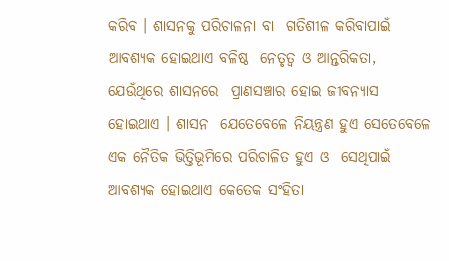କରିବ । ଶାସନକୁ ପରିଚାଳନା ବା  ଗତିଶୀଳ କରିବାପାଇଁ ଆବଶ୍ୟକ ହୋଇଥାଏ ବଳିଷ୍ଠ  ନେତୃତ୍ୱ ଓ ଆନ୍ତରିକତା, ଯେଉଁଥିରେ ଶାସନରେ  ପ୍ରାଣସଞ୍ଚାର ହୋଇ ଜୀବନ୍ୟାସ ହୋଇଥାଏ । ଶାସନ  ଯେତେବେଳେ ନିୟନ୍ତ୍ରଣ ହୁଏ ସେତେବେଳେ  ଏକ ନୈତିକ ଭିତ୍ତିଭୂମିରେ ପରିଚାଳିତ ହୁଏ ଓ  ସେଥିପାଇଁ ଆବଶ୍ୟକ ହୋଇଥାଏ କେତେକ ସଂହିତା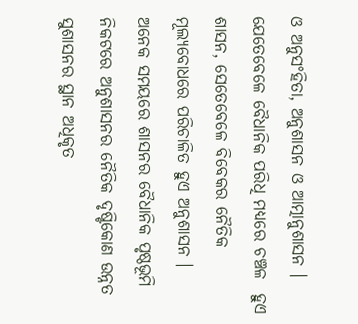ଓ ଅନୁସଂହିତା, ଅନୁଶାସନ ଓ ଆତ୍ମାନୁଶାସନ ।  ଯେତେବେଳେ ବୈଧାନିକ ପରିଧି ମଧ୍ୟରେ ଚଞ୍ଚଳ  ହୁଏ ଶାସନ, ସେତେବେଳେ ବିବେକର ନୈତିକ  ମୂଲ୍ୟବୋଧରେ ପରିଚାଳିତ ହୁଏ ଅନୁଶାସନ ।  ଅନେକ ସମୟରେ ଶାସନର ବୈଧାନିକ ପୃଷ୍ଠଭୂମି  ନିକଟରେ ଅନୁଶାସନର ନୈତିକ ଦୃଷ୍ଟିକୋଣ ଉନ୍ନତ  ସୁଶାସନର ସ୍ଥାନ ଅଧିକୃତ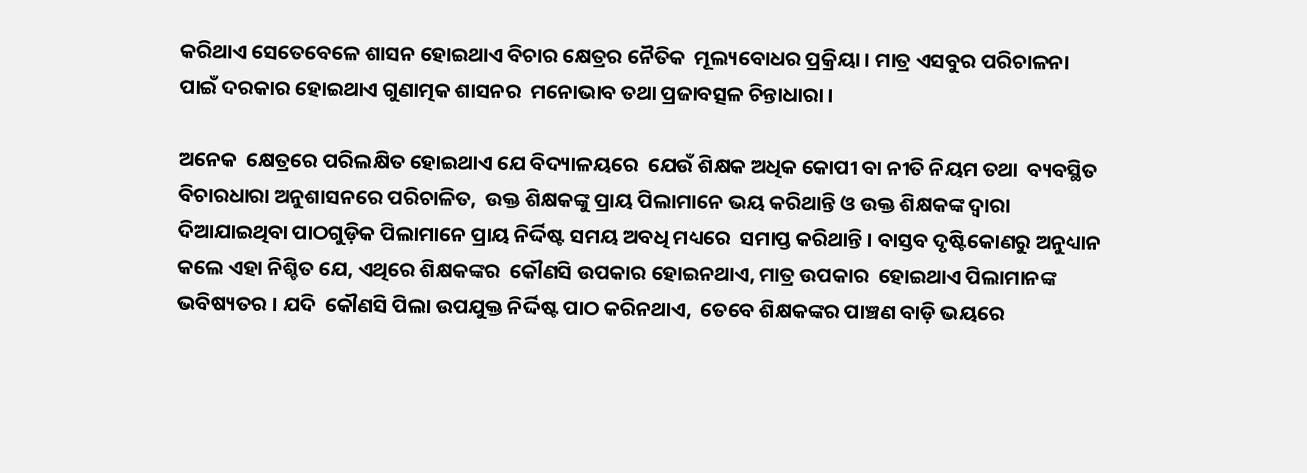କରିଥାଏ ସେତେବେଳେ ଶାସନ ହୋଇଥାଏ ବିଚାର କ୍ଷେତ୍ରର ନୈତିକ  ମୂଲ୍ୟବୋଧର ପ୍ରକ୍ରିୟା । ମାତ୍ର ଏସବୁର ପରିଚାଳନା  ପାଇଁ ଦରକାର ହୋଇଥାଏ ଗୁଣାତ୍ମକ ଶାସନର  ମନୋଭାବ ତଥା ପ୍ରଜାବତ୍ସଳ ଚିନ୍ତାଧାରା ।

ଅନେକ  କ୍ଷେତ୍ରରେ ପରିଲକ୍ଷିତ ହୋଇଥାଏ ଯେ ବିଦ୍ୟାଳୟରେ  ଯେଉଁ ଶିକ୍ଷକ ଅଧିକ କୋପୀ ବା ନୀତି ନିୟମ ତଥା  ବ୍ୟବସ୍ଥିତ ବିଚାରଧାରା ଅନୁଶାସନରେ ପରିଚାଳିତ,  ଉକ୍ତ ଶିକ୍ଷକଙ୍କୁ ପ୍ରାୟ ପିଲାମାନେ ଭୟ କରିଥାନ୍ତି ଓ ଉକ୍ତ ଶିକ୍ଷକଙ୍କ ଦ୍ୱାରା ଦିଆଯାଇଥିବା ପାଠଗୁଡ଼ିକ ପିଲାମାନେ ପ୍ରାୟ ନିର୍ଦ୍ଦିଷ୍ଟ ସମୟ ଅବଧି ମଧ୍ୟରେ  ସମାପ୍ତ କରିଥାନ୍ତି । ବାସ୍ତବ ଦୃଷ୍ଟିକୋଣରୁ ଅନୁଧ୍ୟାନ  କଲେ ଏହା ନିଶ୍ଚିତ ଯେ, ଏଥିରେ ଶିକ୍ଷକଙ୍କର  କୌଣସି ଉପକାର ହୋଇନଥାଏ, ମାତ୍ର ଉପକାର  ହୋଇଥାଏ ପିଲାମାନଙ୍କ ଭବିଷ୍ୟତର । ଯଦି  କୌଣସି ପିଲା ଉପଯୁକ୍ତ ନିର୍ଦ୍ଦିଷ୍ଟ ପାଠ କରିନଥାଏ,  ତେବେ ଶିକ୍ଷକଙ୍କର ପାଞ୍ଚଣ ବାଡ଼ି ଭୟରେ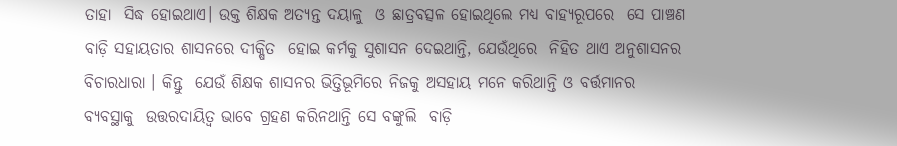ତାହା  ସିଦ୍ଧ ହୋଇଥାଏ। ଉକ୍ତ ଶିକ୍ଷକ ଅତ୍ୟନ୍ତ ଦୟାଳୁ  ଓ ଛାତ୍ରବତ୍ସଳ ହୋଇଥିଲେ ମଧ୍ୟ ବାହ୍ୟରୂପରେ  ସେ ପାଞ୍ଚଣ ବାଡ଼ି ସହାୟତାର ଶାସନରେ ଦୀକ୍ଷିତ  ହୋଇ କର୍ମକୁ ସୁଶାସନ ଦେଇଥାନ୍ତି, ଯେଉଁଥିରେ  ନିହିତ ଥାଏ ଅନୁଶାସନର ବିଚାରଧାରା । କିନ୍ତୁ  ଯେଉଁ ଶିକ୍ଷକ ଶାସନର ଭିତ୍ତିଭୂମିରେ ନିଜକୁ ଅସହାୟ ମନେ କରିଥାନ୍ତି ଓ ବର୍ତ୍ତମାନର ବ୍ୟବସ୍ଥାକୁ  ଉତ୍ତରଦାୟିତ୍ୱ ଭାବେ ଗ୍ରହଣ କରିନଥାନ୍ତି ସେ ବଙ୍କୁଲି  ବାଡ଼ି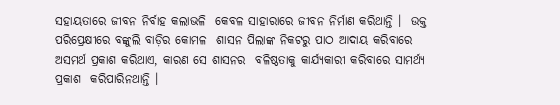ସହାୟତାରେ ଜୀବନ ନିର୍ବାହ କଲାଭଳି  କେବଳ ସାହାରାରେ ଜୀବନ ନିର୍ମାଣ କରିଥାନ୍ତି ।  ଉକ୍ତ ପରିପ୍ରେକ୍ଷୀରେ ବଙ୍କୁଲି ବାଡ଼ିର କୋମଳ  ଶାସନ ପିଲାଙ୍କ ନିକଟରୁ ପାଠ ଆଦାୟ କରିବାରେ  ଅସମର୍ଥ ପ୍ରକାଶ କରିଥାଏ, କାରଣ ସେ ଶାସନର  ବଳିଷ୍ଠତାକୁ କାର୍ଯ୍ୟକାରୀ କରିବାରେ ସାମର୍ଥ୍ୟ ପ୍ରକାଶ  କରିପାରିନଥାନ୍ତି ।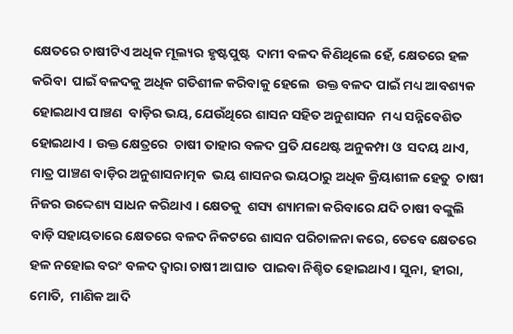କ୍ଷେତରେ ଚାଷୀଟିଏ ଅଧିକ ମୂଲ୍ୟର ହୃଷ୍ଟପୁଷ୍ଟ  ଦାମୀ ବଳଦ କିଣିଥିଲେ ହେଁ, କ୍ଷେତରେ ହଳ କରିବା  ପାଇଁ ବଳଦକୁ ଅଧିକ ଗତିଶୀଳ କରିବାକୁ ହେଲେ  ଉକ୍ତ ବଳଦ ପାଇଁ ମଧ୍ୟ ଆବଶ୍ୟକ ହୋଇଥାଏ ପାଞ୍ଚଣ  ବାଡ଼ିର ଭୟ, ଯେଉଁଥିରେ ଶାସନ ସହିତ ଅନୁଶାସନ  ମଧ୍ୟ ସନ୍ନିବେଶିତ ହୋଇଥାଏ । ଉକ୍ତ କ୍ଷେତ୍ରରେ  ଚାଷୀ ତାହାର ବଳଦ ପ୍ରତି ଯଥେଷ୍ଟ ଅନୁକମ୍ପା ଓ  ସଦୟ ଥାଏ, ମାତ୍ର ପାଞ୍ଚଣ ବାଡ଼ିର ଅନୁଶାସନାତ୍ମକ  ଭୟ ଶାସନର ଭୟଠାରୁ ଅଧିକ କ୍ରିୟାଶୀଳ ହେତୁ  ଚାଷୀ ନିଜର ଉଦ୍ଦେଶ୍ୟ ସାଧନ କରିଥାଏ । କ୍ଷେତକୁ  ଶସ୍ୟ ଶ୍ୟାମଳା କରିବାରେ ଯଦି ଚାଷୀ ବଙ୍କୁଲି  ବାଡ଼ି ସହାୟତାରେ କ୍ଷେତରେ ବଳଦ ନିକଟରେ ଶାସନ ପରିଚାଳନା କରେ, ତେବେ କ୍ଷେତରେ  ହଳ ନହୋଇ ବରଂ ବଳଦ ଦ୍ୱାରା ଚାଷୀ ଆଘାତ  ପାଇବା ନିଶ୍ଚିତ ହୋଇଥାଏ । ସୁନା, ହୀରା, ମୋତି,  ମାଣିକ ଆଦି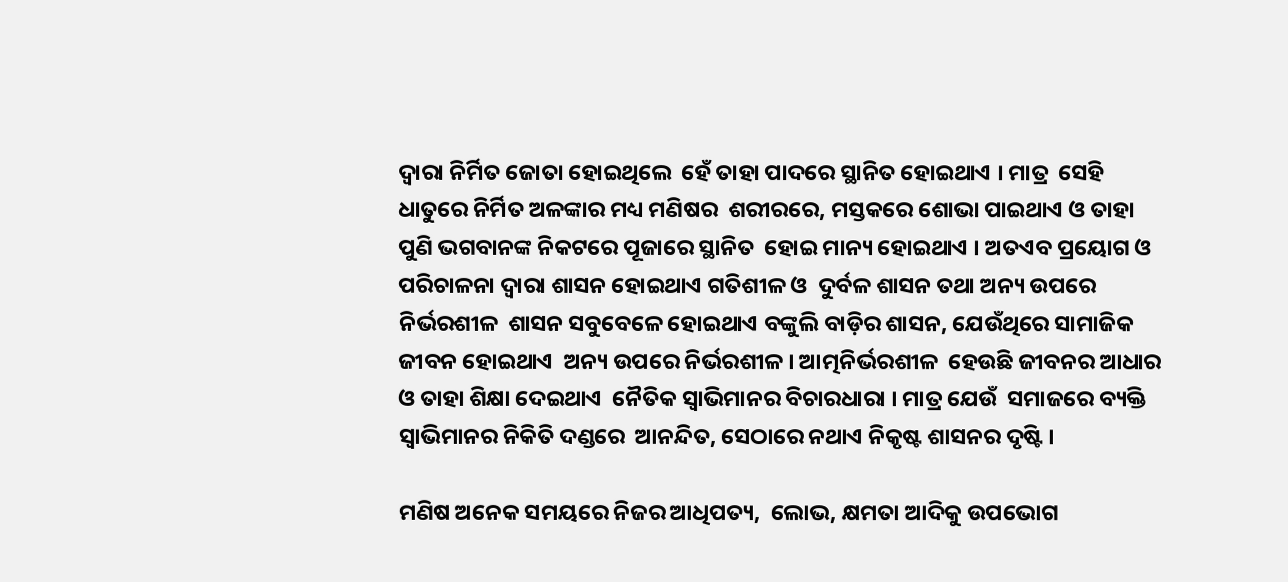ଦ୍ୱାରା ନିର୍ମିତ ଜୋତା ହୋଇଥିଲେ  ହେଁ ତାହା ପାଦରେ ସ୍ଥାନିତ ହୋଇଥାଏ । ମାତ୍ର  ସେହି ଧାତୁରେ ନିର୍ମିତ ଅଳଙ୍କାର ମଧ୍ୟ ମଣିଷର  ଶରୀରରେ, ମସ୍ତକରେ ଶୋଭା ପାଇଥାଏ ଓ ତାହା  ପୁଣି ଭଗବାନଙ୍କ ନିକଟରେ ପୂଜାରେ ସ୍ଥାନିତ  ହୋଇ ମାନ୍ୟ ହୋଇଥାଏ । ଅତଏବ ପ୍ରୟୋଗ ଓ  ପରିଚାଳନା ଦ୍ୱାରା ଶାସନ ହୋଇଥାଏ ଗତିଶୀଳ ଓ  ଦୁର୍ବଳ ଶାସନ ତଥା ଅନ୍ୟ ଉପରେ ନିର୍ଭରଶୀଳ  ଶାସନ ସବୁବେଳେ ହୋଇଥାଏ ବଙ୍କୁଲି ବାଡ଼ିର ଶାସନ, ଯେଉଁଥିରେ ସାମାଜିକ ଜୀବନ ହୋଇଥାଏ  ଅନ୍ୟ ଉପରେ ନିର୍ଭରଶୀଳ । ଆତ୍ମନିର୍ଭରଶୀଳ  ହେଉଛି ଜୀବନର ଆଧାର ଓ ତାହା ଶିକ୍ଷା ଦେଇଥାଏ  ନୈତିକ ସ୍ୱାଭିମାନର ବିଚାରଧାରା । ମାତ୍ର ଯେଉଁ  ସମାଜରେ ବ୍ୟକ୍ତି ସ୍ୱାଭିମାନର ନିକିତି ଦଣ୍ଡରେ  ଆନନ୍ଦିତ, ସେଠାରେ ନଥାଏ ନିକୃଷ୍ଟ ଶାସନର ଦୃଷ୍ଟି ।

ମଣିଷ ଅନେକ ସମୟରେ ନିଜର ଆଧିପତ୍ୟ,  ଲୋଭ, କ୍ଷମତା ଆଦିକୁ ଉପଭୋଗ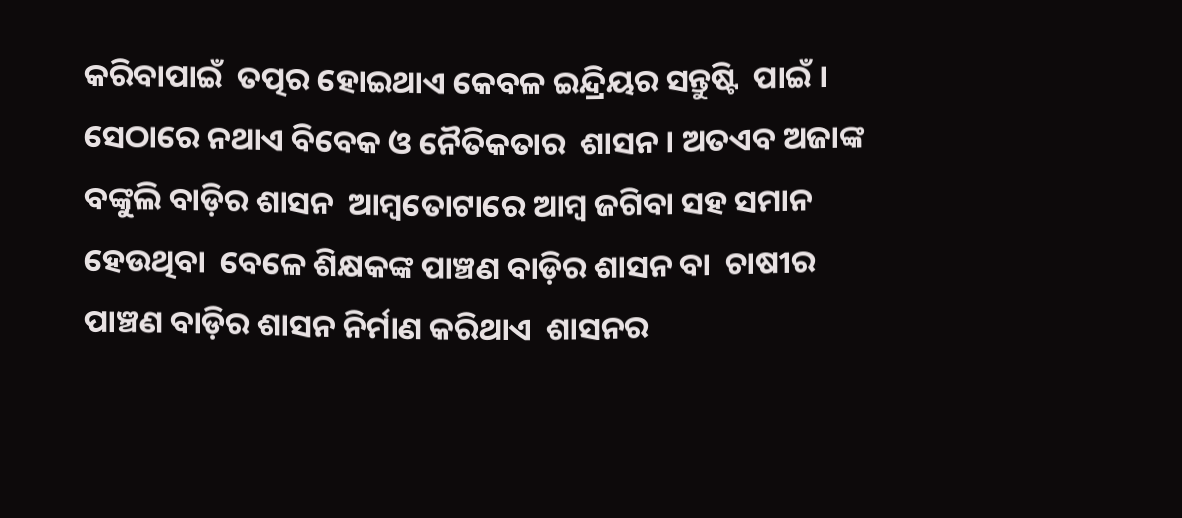କରିବାପାଇଁ  ତତ୍ପର ହୋଇଥାଏ କେବଳ ଇନ୍ଦ୍ରିୟର ସନ୍ତୁଷ୍ଟି  ପାଇଁ । ସେଠାରେ ନଥାଏ ବିବେକ ଓ ନୈତିକତାର  ଶାସନ । ଅତଏବ ଅଜାଙ୍କ ବଙ୍କୁଲି ବାଡ଼ିର ଶାସନ  ଆମ୍ବତୋଟାରେ ଆମ୍ବ ଜଗିବା ସହ ସମାନ ହେଉଥିବା  ବେଳେ ଶିକ୍ଷକଙ୍କ ପାଞ୍ଚଣ ବାଡ଼ିର ଶାସନ ବା  ଚାଷୀର ପାଞ୍ଚଣ ବାଡ଼ିର ଶାସନ ନିର୍ମାଣ କରିଥାଏ  ଶାସନର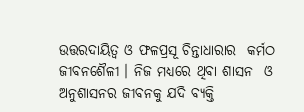ଉତ୍ତରଦାୟିତ୍ୱ ଓ ଫଳପ୍ରସୂ ଚିନ୍ତାଧାରାର  କର୍ମଠ ଜୀବନଶୈଳୀ । ନିଜ ମଧ୍ୟରେ ଥିବା ଶାସନ  ଓ ଅନୁଶାସନର ଜୀବନକୁ ଯଦି ବ୍ୟକ୍ତି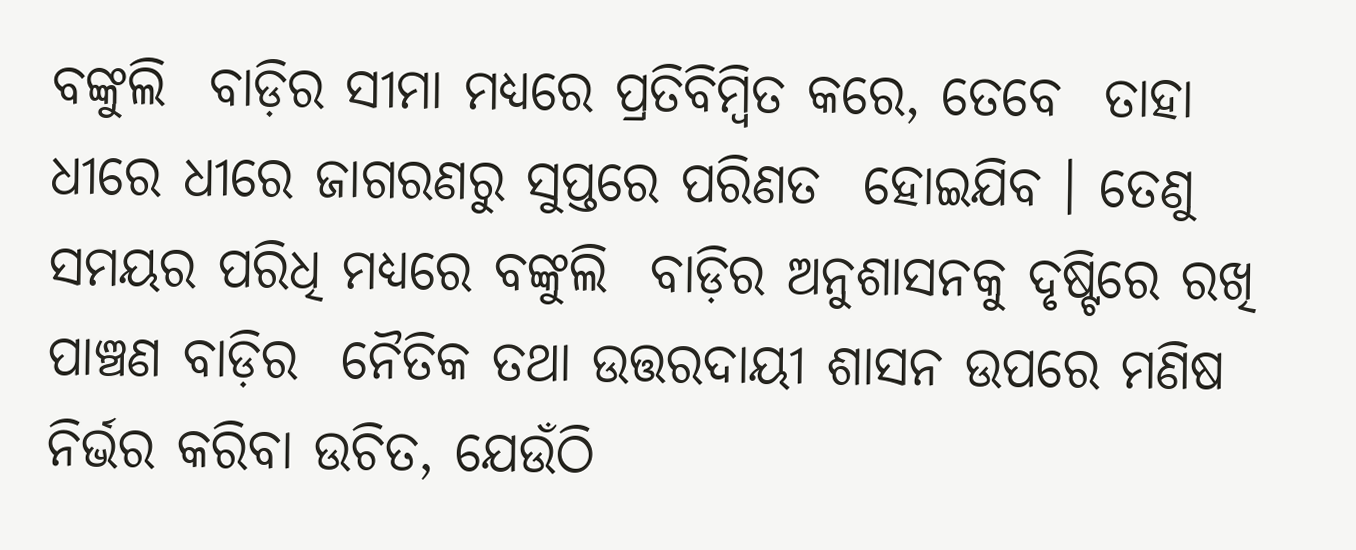ବଙ୍କୁଲି  ବାଡ଼ିର ସୀମା ମଧ୍ୟରେ ପ୍ରତିବିମ୍ବିତ କରେ, ତେବେ  ତାହା ଧୀରେ ଧୀରେ ଜାଗରଣରୁ ସୁପ୍ତରେ ପରିଣତ  ହୋଇଯିବ । ତେଣୁ ସମୟର ପରିଧି ମଧ୍ୟରେ ବଙ୍କୁଲି  ବାଡ଼ିର ଅନୁଶାସନକୁ ଦୃଷ୍ଟିରେ ରଖି ପାଞ୍ଚଣ ବାଡ଼ିର  ନୈତିକ ତଥା ଉତ୍ତରଦାୟୀ ଶାସନ ଉପରେ ମଣିଷ  ନିର୍ଭର କରିବା ଉଚିତ, ଯେଉଁଠି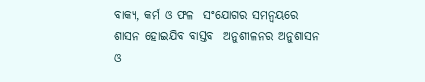ବାକ୍ୟ, କର୍ମ ଓ ଫଳ  ସଂଯୋଗର ସମନ୍ୱୟରେ ଶାସନ ହୋଇଯିବ ବାସ୍ତବ  ଅନୁଶୀଳନର ଅନୁଶାସନ ଓ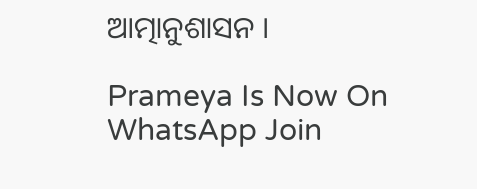ଆତ୍ମାନୁଶାସନ ।

Prameya Is Now On WhatsApp Join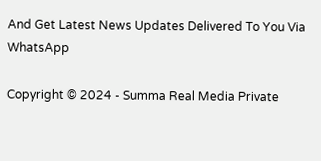And Get Latest News Updates Delivered To You Via WhatsApp

Copyright © 2024 - Summa Real Media Private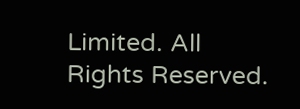Limited. All Rights Reserved.